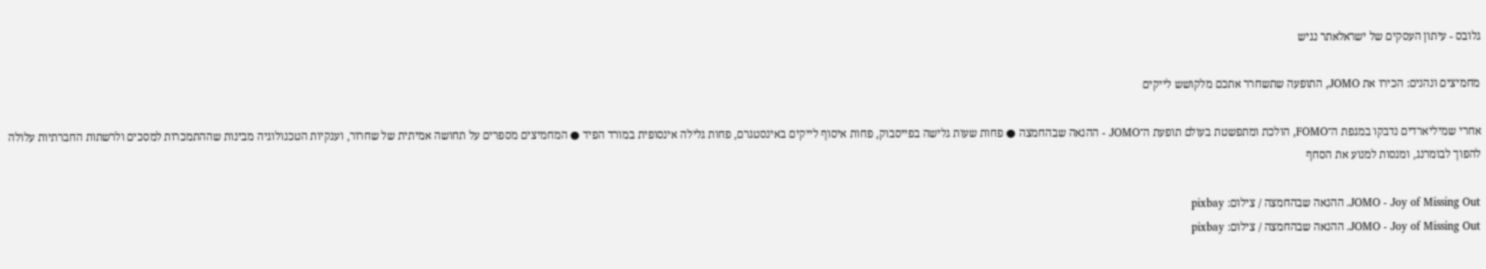גלובס - עיתון העסקים של ישראלאתר נגיש

מחמיצים ונהנים: הכירו את JOMO, התופעה שתשחרר אתכם מלקושש לייקים

אחרי שמיליארדים נדבקו במגפת ה־FOMO, הולכת ומתפשטת בעולם תופעת ה־JOMO - ההנאה שבהחמצה ● פחות שעות גלישה בפייסבוק, פחות איסוף לייקים באינסטגרם, פחות גלילה אינסופית במורד הפיד ● המחמיצים מספרים על תחושה אמיתית של שחרור, וענקיות הטכנולוגיה מבינות שההתמכרות למסכים ולרשתות החברתיות עלולה להפוך לבומרנג, ומנסות למנוע את הסחף

JOMO - Joy of Missing Out. ההנאה שבהחמצה / צילום: pixbay
JOMO - Joy of Missing Out. ההנאה שבהחמצה / צילום: pixbay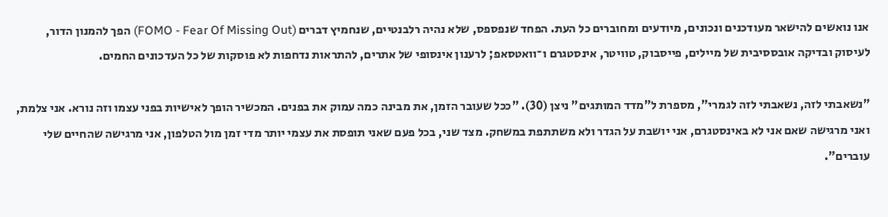אנו נואשים להישאר מעודכנים ונכונים, מיודעים ומחוברים כל העת. הפחד שנפספס, שלא נהיה רלבנטיים, שנחמיץ דברים (FOMO - Fear Of Missing Out) הפך להמנון הדור, לעיסוק ובדיקה אובססיבית של מיילים, פייסבוק, טוויטר, אינסטגרם ו־וואטסאפ; לרענון אינסופי של אתרים, להתראות נדחפות לא פוסקות של כל העדכונים החמים.

"נשאבתי לזה, נשאבתי לזה לגמרי", מספרת ל"מדד המותגים" ניצן (30). "ככל שעובר הזמן, את מבינה כמה עמוק את בפנים. המכשיר הופך לאישיות בפני עצמו וזה נורא. אני צלמת, ואני מרגישה שאם אני לא באינסטגרם, אני יושבת על הגדר ולא משתתפת במשחק. מצד שני, בכל פעם שאני תופסת את עצמי יותר מדי זמן מול הטלפון, אני מרגישה שהחיים שלי עוברים".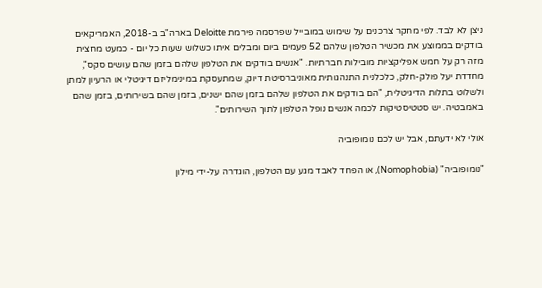ניצן לא לבד. לפי מחקר צרכנים על שימוש במובייל שפרסמה פירמת Deloitte בארה"ב ב-2018, האמריקאים בודקים בממוצע את מכשיר הטלפון שלהם 52 פעמים ביום ומבלים איתו כשלוש שעות כל יום - כמעט מחצית מזה רק על חמש אפליקציות מובילות חברתיות. "אנשים בודקים את הטלפון שלהם בזמן שהם עושים סקס", מחדדת יעל פולק-חלק, כלכלנית התנהגותית מאוניברסיטת דיוק, שמתעסקת במינימליזם דיגיטלי או הרעיון למתן ולשלוט בתלות הדיגיטלית, "הם בודקים את הטלפון שלהם בזמן שהם ישנים, בזמן שהם בשירותים, בזמן שהם באמבטיה. יש סטטיסטיקות לכמה אנשים נופל הטלפון לתוך השירותים".

אולי לא ידעתם, אבל יש לכם נומופוביה

"נומופוביה" (Nomophobia), או הפחד לאבד מגע עם הטלפון, הוגדרה על-ידי מילון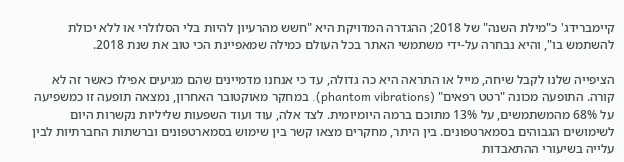קיימברידג' כ"מילת השנה" של 2018; ההגדרה המדויקת היא "חשש מהרעיון להיות בלי הסלולרי או ללא יכולת להשתמש בו", והיא נבחרה על-ידי משתמשי האתר בכל העולם כמילה שמאפיינת הכי טוב את שנת 2018.

הציפייה שלנו לקבל שיחה, מייל או התראה היא כה גדולה, עד כי אנחנו מדמיינים שהם מגיעים אפילו כאשר זה לא קורה. התופעה מכונה "רטט רפאים" (phantom vibrations). במחקר מאוקטובר האחרון, נמצאה תופעה זו כמשפיעה על 68% מהמשתמשים, על 13% מתוכם ברמה היומיומית. לצד אלה, עוד ועוד השפעות שליליות נקשרות היום לשימושים הגבוהים בסמארטפונים. בין היתר, מחקרים מצאו קשר בין שימוש בסמארטפונים וברשתות החברתיות לבין עלייה בשיעורי ההתאבדות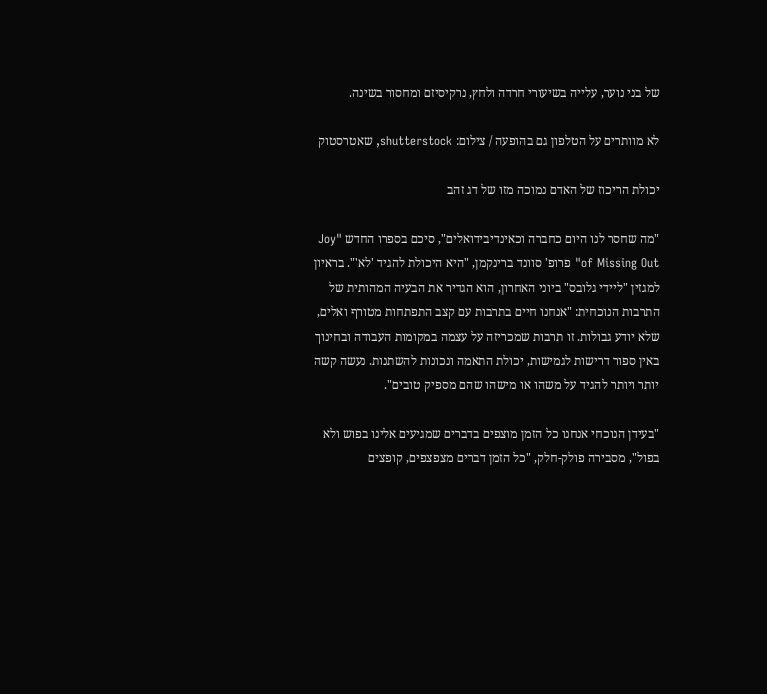של בני נוער, עלייה בשיעורי חרדה ולחץ, נרקיסיזם ומחסור בשינה.

לא מוותרים על הטלפון גם בהופעה / צילום: shutterstock, שאטרסטוק

יכולת הריכוז של האדם נמוכה מזו של דג זהב

"מה שחסר לנו היום כחברה וכאינדיבידואלים", סיכם בספרו החדש "Joy of Missing Out" פרופ' סוונד ברינקמן, "היא היכולת להגיד 'לא'". בראיון למגזין "ליידי גלובס" ביוני האחרון, הוא הגדיר את הבעיה המהותית של התרבות הנוכחית: "אנחנו חיים בתרבות עם קצב התפתחות מטורף ואלים, שלא יודע גבולות. זו תרבות שמכריזה על עצמה במקומות העבודה ובחינוך באין ספור דרישות לגמישות, יכולת התאמה ונכונות להשתנות. נעשה קשה יותר ויותר להגיד על משהו או מישהו שהם מספיק טובים".

"בעידן הנוכחי אנחנו כל הזמן מוצפים בדברים שמגיעים אלינו בפוש ולא בפול", מסבירה פולק-חלק, "כל הזמן דברים מצפצפים, קופצים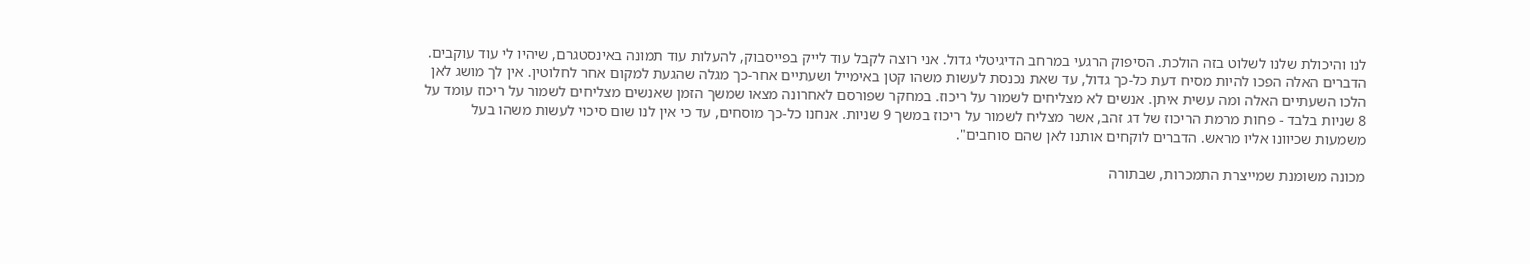לנו והיכולת שלנו לשלוט בזה הולכת. הסיפוק הרגעי במרחב הדיגיטלי גדול. אני רוצה לקבל עוד לייק בפייסבוק, להעלות עוד תמונה באינסטגרם, שיהיו לי עוד עוקבים. הדברים האלה הפכו להיות מסיח דעת כל-כך גדול, עד שאת נכנסת לעשות משהו קטן באימייל ושעתיים אחר-כך מגלה שהגעת למקום אחר לחלוטין. אין לך מושג לאן הלכו השעתיים האלה ומה עשית איתן. אנשים לא מצליחים לשמור על ריכוז. במחקר שפורסם לאחרונה מצאו שמשך הזמן שאנשים מצליחים לשמור על ריכוז עומד על 8 שניות בלבד - פחות מרמת הריכוז של דג זהב, אשר מצליח לשמור על ריכוז במשך 9 שניות. אנחנו כל-כך מוסחים, עד כי אין לנו שום סיכוי לעשות משהו בעל משמעות שכיוונו אליו מראש. הדברים לוקחים אותנו לאן שהם סוחבים".

מכונה משומנת שמייצרת התמכרות, שבתורה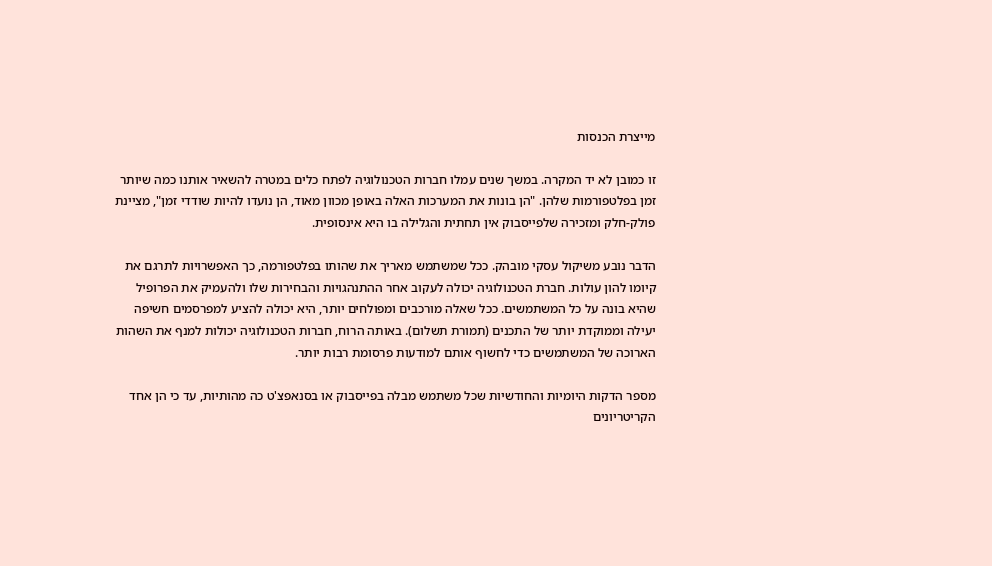מייצרת הכנסות

זו כמובן לא יד המקרה. במשך שנים עמלו חברות הטכנולוגיה לפתח כלים במטרה להשאיר אותנו כמה שיותר זמן בפלטפורמות שלהן. "הן בונות את המערכות האלה באופן מכוון מאוד, הן נועדו להיות שודדי זמן", מציינת פולק-חלק ומזכירה שלפייסבוק אין תחתית והגלילה בו היא אינסופית.

הדבר נובע משיקול עסקי מובהק. ככל שמשתמש מאריך את שהותו בפלטפורמה, כך האפשרויות לתרגם את קיומו להון עולות. חברת הטכנולוגיה יכולה לעקוב אחר ההתנהגויות והבחירות שלו ולהעמיק את הפרופיל שהיא בונה על כל המשתמשים. ככל שאלה מורכבים ומפולחים יותר, היא יכולה להציע למפרסמים חשיפה יעילה וממוקדת יותר של התכנים (תמורת תשלום). באותה הרוח, חברות הטכנולוגיה יכולות למנף את השהות הארוכה של המשתמשים כדי לחשוף אותם למודעות פרסומת רבות יותר.

מספר הדקות היומיות והחודשיות שכל משתמש מבלה בפייסבוק או בסנאפצ'ט כה מהותיות, עד כי הן אחד הקריטריונים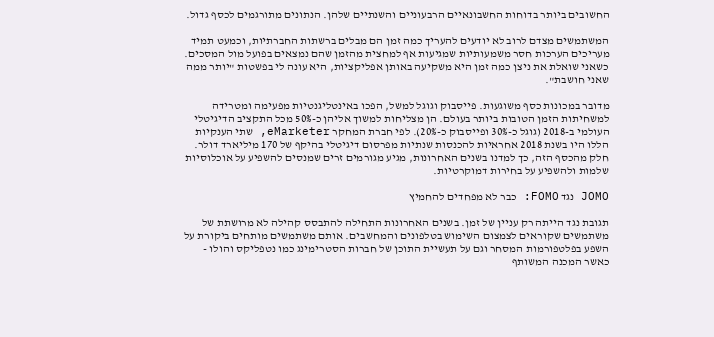החשובים ביותר בדוחות החשבונאיים הרבעוניים והשנתיים שלהן. הנתונים מתורגמים לכסף גדול.

המשתמשים מצדם לרוב לא יודעים להעריך כמה זמן הם מבלים ברשתות החברתיות, וכמעט תמיד מעריכים הערכות חסר משמעותיות שמגיעות אף למחצית מהזמן שהם נמצאים בפועל מול המסכים. כשאני שואלת את ניצן כמה זמן היא משקיעה באותן אפליקציות, היא עונה לי בפשטות "יותר ממה שאני חושבת".

מדובר במכונות כסף משוגעות. פייסבוק וגוגל למשל, הפכו באינטליגנטיות מפעימה ומטרידה למשחיתות הזמן הטובות ביותר בעולם. הן מצליחות למשוך אליהן כ-50% מכל התקציב הדיגיטלי העולמי ב-2018 (גוגל כ-30% ופייסבוק כ-20%). לפי חברת המחקר eMarketer, שתי הענקיות הללו היו בשנת 2018 אחראיות להכנסות שנתיות מפרסום דיגיטלי בהיקף של 170 מיליארד דולר. חלק מהכסף הזה, כך למדנו בשנים האחרונות, מגיע מגורמים זרים שמנסים להשפיע על אוכלוסיות שלמות ולהשפיע על בחירות דמוקרטיות.

JOMO נגד FOMO: כבר לא מפחדים להחמיץ

תגובת נגד הייתה רק עניין של זמן. בשנים האחרונות התחילה להתבסס קהילה לא מרושתת של משתמשים שקוראים לצמצום השימוש בטלפונים והמחשבים. אותם משתמשים מותחים ביקורת על השפע בפלטפורמות המסחר וגם על תעשיית התוכן של חברות הסטרימינג כמו נטפליקס והולו - כאשר המכנה המשותף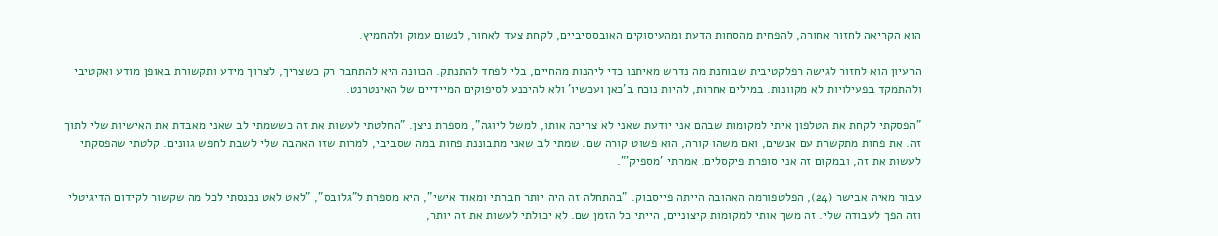הוא הקריאה לחזור אחורה, להפחית מהסחות הדעת ומהעיסוקים האובססיביים, לקחת צעד לאחור, לנשום עמוק ולהחמיץ.

הרעיון הוא לחזור לגישה רפלקטיבית שבוחנת מה נדרש מאיתנו כדי ליהנות מהחיים, בלי לפחד להתנתק. הכוונה היא להתחבר רק כשצריך, לצרוך מידע ותקשורת באופן מודע ואקטיבי ולהתמקד בפעילויות לא מקוונות. במילים אחרות, להיות נוכח ב'כאן ועכשיו' ולא להיכנע לסיפוקים המיידיים של האינטרנט.

"הפסקתי לקחת את הטלפון איתי למקומות שבהם אני יודעת שאני לא צריכה אותו, למשל ליוגה", מספרת ניצן. "החלטתי לעשות את זה כששמתי לב שאני מאבדת את האישיות שלי לתוך זה. את פחות מתקשרת עם אנשים, ואם משהו קורה, הוא פשוט קורה שם. שמתי לב שאני מתבוננת פחות במה שסביבי, למרות שזו האהבה שלי לשבת לחפש גוונים. קלטתי שהפסקתי לעשות את זה, ובמקום זה אני סופרת פיקסלים. אמרתי 'מספיק'".

עבור מאיה אבישר (24), הפלטפורמה האהובה הייתה פייסבוק. "בהתחלה זה היה יותר חברתי ומאוד אישי", היא מספרת ל"גלובס", "לאט לאט נכנסתי לכל מה שקשור לקידום הדיגיטלי וזה הפך לעבודה שלי. זה משך אותי למקומות קיצוניים, הייתי כל הזמן שם. לא יכולתי לעשות את זה יותר,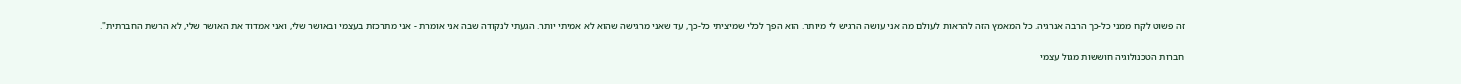זה פשוט לקח ממני כל-כך הרבה אנרגיה. כל המאמץ הזה להראות לעולם מה אני עושה הרגיש לי מיותר. הוא הפך לכלי שמיציתי כל-כך, עד שאני מרגישה שהוא לא אמיתי יותר. הגעתי לנקודה שבה אני אומרת - אני מתרכזת בעצמי ובאושר שלי, ואני אמדוד את האושר שלי, לא הרשת החברתית".

חברות הטכנולוגיה חוששות מגול עצמי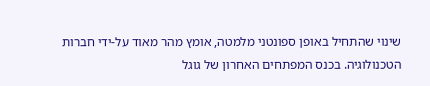שינוי שהתחיל באופן ספונטני מלמטה, אומץ מהר מאוד על-ידי חברות הטכנולוגיה. בכנס המפתחים האחרון של גוגל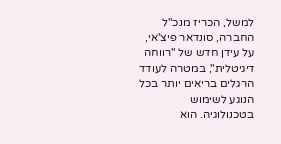למשל, הכריז מנכ"ל החברה, סונדאר פיצ'אי, על עידן חדש של "רווחה דיגיטלית", במטרה לעודד הרגלים בריאים יותר בכל הנוגע לשימוש בטכנולוגיה. הוא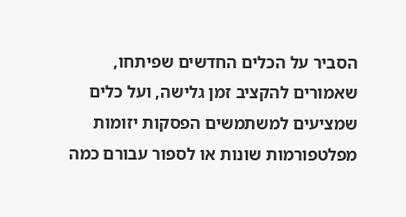הסביר על הכלים החדשים שפיתחו, שאמורים להקציב זמן גלישה, ועל כלים שמציעים למשתמשים הפסקות יזומות מפלטפורמות שונות או לספור עבורם כמה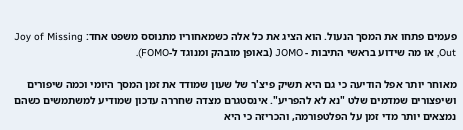פעמים פתחו את המסך הנעול. הוא הציג את כל אלה כשמאחוריו מתנוסס משפט אחד: Joy of Missing Out, או מה שידוע בראשי התיבות - JOMO (באופן מובהק ומנוגד ל-FOMO).

מאוחר יותר אפל הודיעה כי גם היא תשיק פיצ'ר של שעון שמודד את זמן המסך היומי וכמה שיפורים ושיפצורים שמדמים שלט "נא לא להפריע". אינסטגרם מצדה שחררה עדכון שמודיע למשתמשים כשהם נמצאים יותר מדי זמן על הפלטפורמה, והכריזה כי היא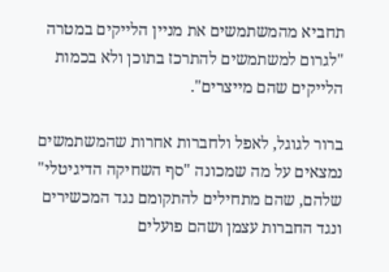תחביא מהמשתמשים את מניין הלייקים במטרה "לגרום למשתמשים להתרכז בתוכן ולא בכמות הלייקים שהם מייצרים".

ברור לגוגל, לאפל ולחברות אחרות שהמשתמשים נמצאים על מה שמכונה "סף השחיקה הדיגיטלי" שלהם, שהם מתחילים להתקומם נגד המכשירים ונגד החברות עצמן ושהם פועלים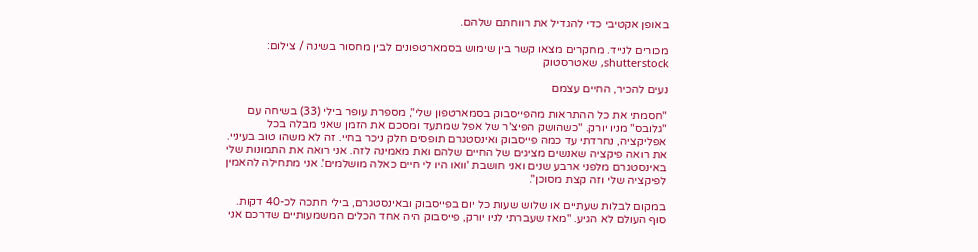באופן אקטיבי כדי להגדיל את רווחתם שלהם.

מכורים לנייד. מחקרים מצאו קשר בין שימוש בסמארטפונים לבין מחסור בשינה / צילום: shutterstock, שאטרסטוק

נעים להכיר, החיים עצמם

"חסמתי את כל ההתראות מהפייסבוק בסמארטפון שלי", מספרת עופר בילי (33) בשיחה עם "גלובס" מניו יורק. "כשהושק הפיצ'ר של אפל שמתעד ומסכם את הזמן שאני מבלה בכל אפליקציה, נחרדתי עד כמה פייסבוק ואינסטגרם תופסים חלק ניכר בחיי. זה לא משהו טוב בעיניי. את רואה פיקציה שאנשים מציגים של החיים שלהם ואת מאמינה לזה. אני רואה את התמונות שלי באינסטגרם מלפני ארבע שנים ואני חושבת 'וואו היו לי חיים כאלה מושלמים'. אני מתחילה להאמין לפיקציה שלי וזה קצת מסוכן".

במקום לבלות שעתיים או שלוש שעות כל יום בפייסבוק ובאינסטגרם, בילי חתכה לכ-40 דקות. סוף העולם לא הגיע. "מאז שעברתי לניו יורק, פייסבוק היה אחד הכלים המשמעותיים שדרכם אני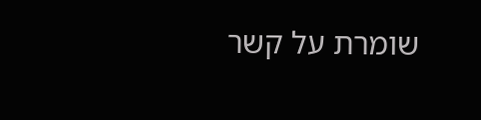שומרת על קשר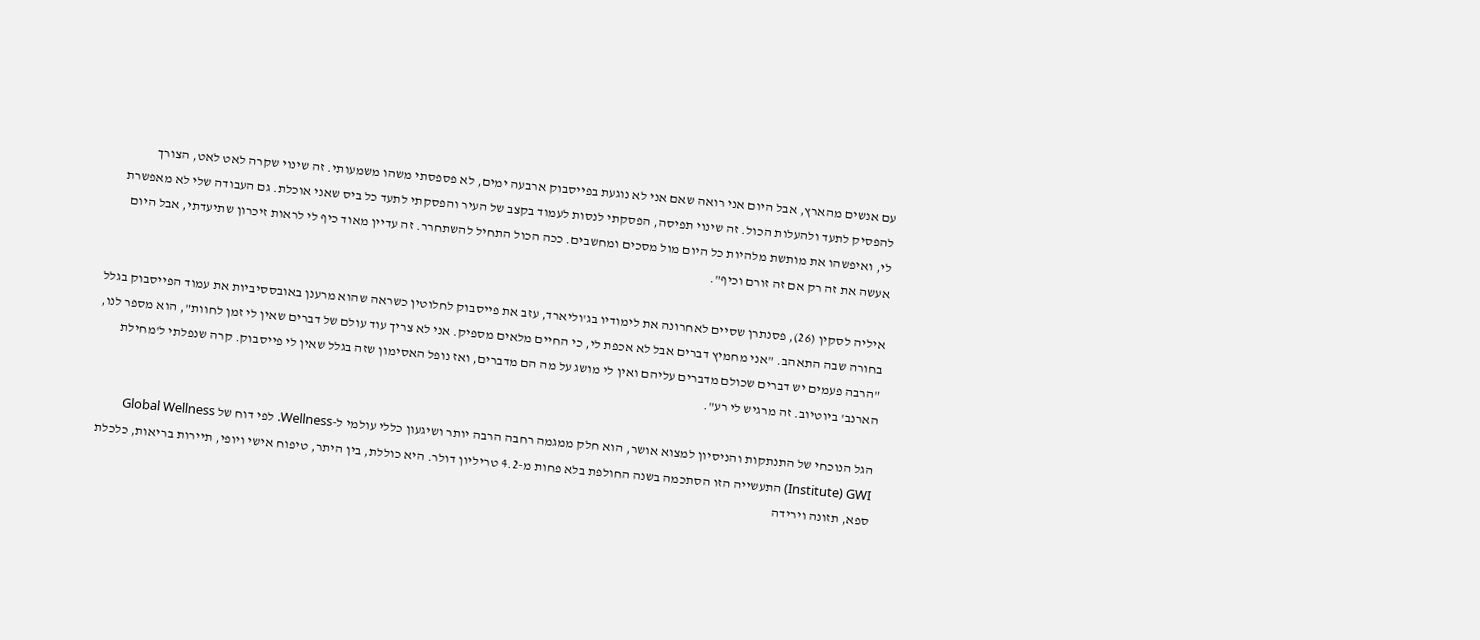עם אנשים מהארץ, אבל היום אני רואה שאם אני לא נוגעת בפייסבוק ארבעה ימים, לא פספסתי משהו משמעותי. זה שינוי שקרה לאט לאט, הצורך להפסיק לתעד ולהעלות הכול. זה שינוי תפיסה, הפסקתי לנסות לעמוד בקצב של העיר והפסקתי לתעד כל ביס שאני אוכלת. גם העבודה שלי לא מאפשרת לי, ואיפשהו את מותשת מלהיות כל היום מול מסכים ומחשבים. ככה הכול התחיל להשתחרר. זה עדיין מאוד כיף לי לראות זיכרון שתיעדתי, אבל היום אעשה את זה רק אם זה זורם וכיף".

איליה לסקין (26), פסנתרן שסיים לאחרונה את לימודיו בג'וליארד, עזב את פייסבוק לחלוטין כשראה שהוא מרענן באובססיביות את עמוד הפייסבוק בגלל בחורה שבה התאהב. "אני מחמיץ דברים אבל לא אכפת לי, כי החיים מלאים מספיק. אני לא צריך עוד עולם של דברים שאין לי זמן לחוות", הוא מספר לנו, "הרבה פעמים יש דברים שכולם מדברים עליהם ואין לי מושג על מה הם מדברים, ואז נופל האסימון שזה בגלל שאין לי פייסבוק. קרה שנפלתי ל'מחילת הארנב' ביוטיוב. זה מרגיש לי רע".

הגל הנוכחי של התנתקות והניסיון למצוא אושר, הוא חלק ממגמה רחבה הרבה יותר ושיגעון כללי עולמי ל-Wellness. לפי דוח של Global Wellness Institute) GWI) התעשייה הזו הסתכמה בשנה החולפת בלא פחות מ-4.2 טריליון דולר. היא כוללת, בין היתר, טיפוח אישי ויופי, תיירות בריאות, כלכלת ספא, תזונה וירידה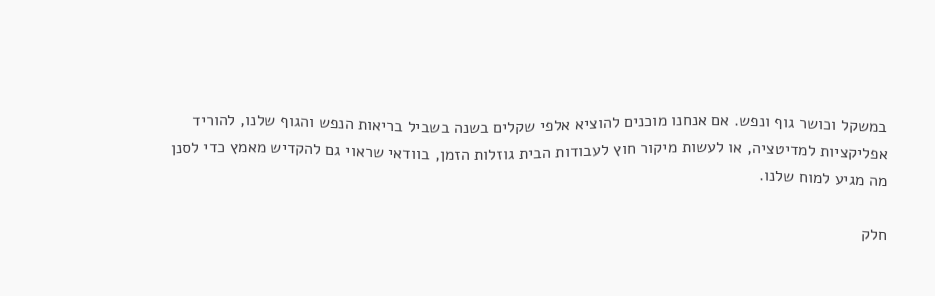במשקל וכושר גוף ונפש. אם אנחנו מוכנים להוציא אלפי שקלים בשנה בשביל בריאות הנפש והגוף שלנו, להוריד אפליקציות למדיטציה, או לעשות מיקור חוץ לעבודות הבית גוזלות הזמן, בוודאי שראוי גם להקדיש מאמץ כדי לסנן מה מגיע למוח שלנו.

חלק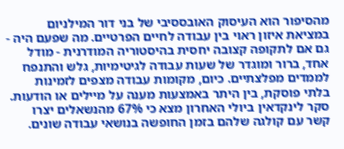מהסיפור הוא העיסוק האובססיבי של בני דור המילניום במציאת איזון ראוי בין עבודה לחיים הפרטיים. מה שפעם היה - גם אם לתקופה קצובה יחסית בהיסטוריה המודרנית - מודל אחד, ברור ומוגדר של שעות עבודה לגיטימיות, גלש והתנפח לממדים מפלצתיים. כיום, מקומות עבודה מצפים לזמינות בלתי פוסקת, בין היתר באמצעות מענה על מיילים או הודעות. סקר לינקדאין ביולי האחרון מצא כי 67% מהנשאלים יצרו קשר עם קולגה שלהם בזמן החופשה בנושאי עבודה שונים.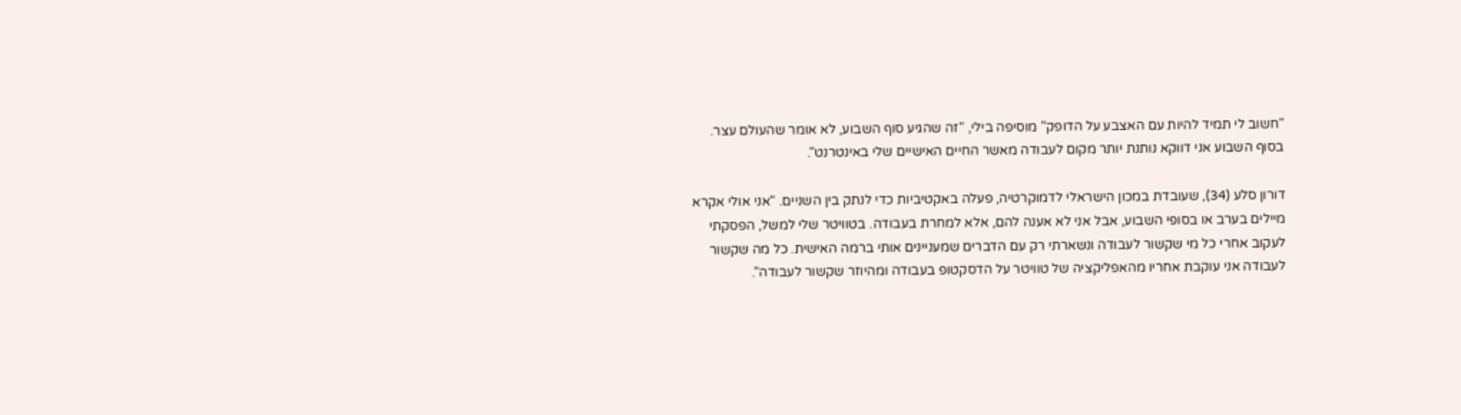"חשוב לי תמיד להיות עם האצבע על הדופק" מוסיפה בילי, "זה שהגיע סוף השבוע, לא אומר שהעולם עצר. בסוף השבוע אני דווקא נותנת יותר מקום לעבודה מאשר החיים האישיים שלי באינטרנט".

דורון סלע (34), שעובדת במכון הישראלי לדמוקרטיה, פעלה באקטיביות כדי לנתק בין השניים. "אני אולי אקרא מיילים בערב או בסופי השבוע, אבל אני לא אענה להם, אלא למחרת בעבודה. בטוויטר שלי למשל, הפסקתי לעקוב אחרי כל מי שקשור לעבודה ונשארתי רק עם הדברים שמעניינים אותי ברמה האישית. כל מה שקשור לעבודה אני עוקבת אחריו מהאפליקציה של טוויטר על הדסקטופ בעבודה ומהיוזר שקשור לעבודה".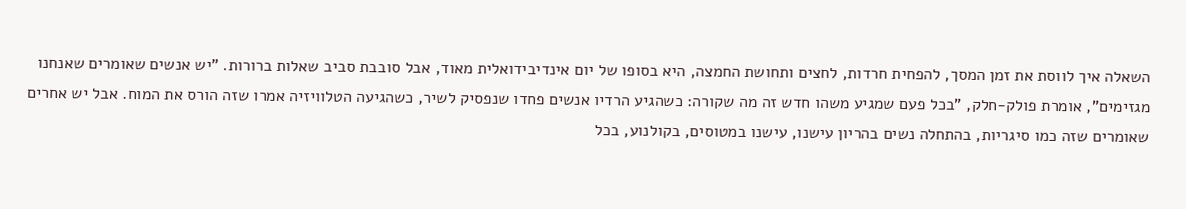השאלה איך לווסת את זמן המסך, להפחית חרדות, לחצים ותחושת החמצה, היא בסופו של יום אינדיבידואלית מאוד, אבל סובבת סביב שאלות ברורות. "יש אנשים שאומרים שאנחנו מגזימים", אומרת פולק-חלק, "בכל פעם שמגיע משהו חדש זה מה שקורה: כשהגיע הרדיו אנשים פחדו שנפסיק לשיר, כשהגיעה הטלוויזיה אמרו שזה הורס את המוח. אבל יש אחרים שאומרים שזה כמו סיגריות, בהתחלה נשים בהריון עישנו, עישנו במטוסים, בקולנוע, בכל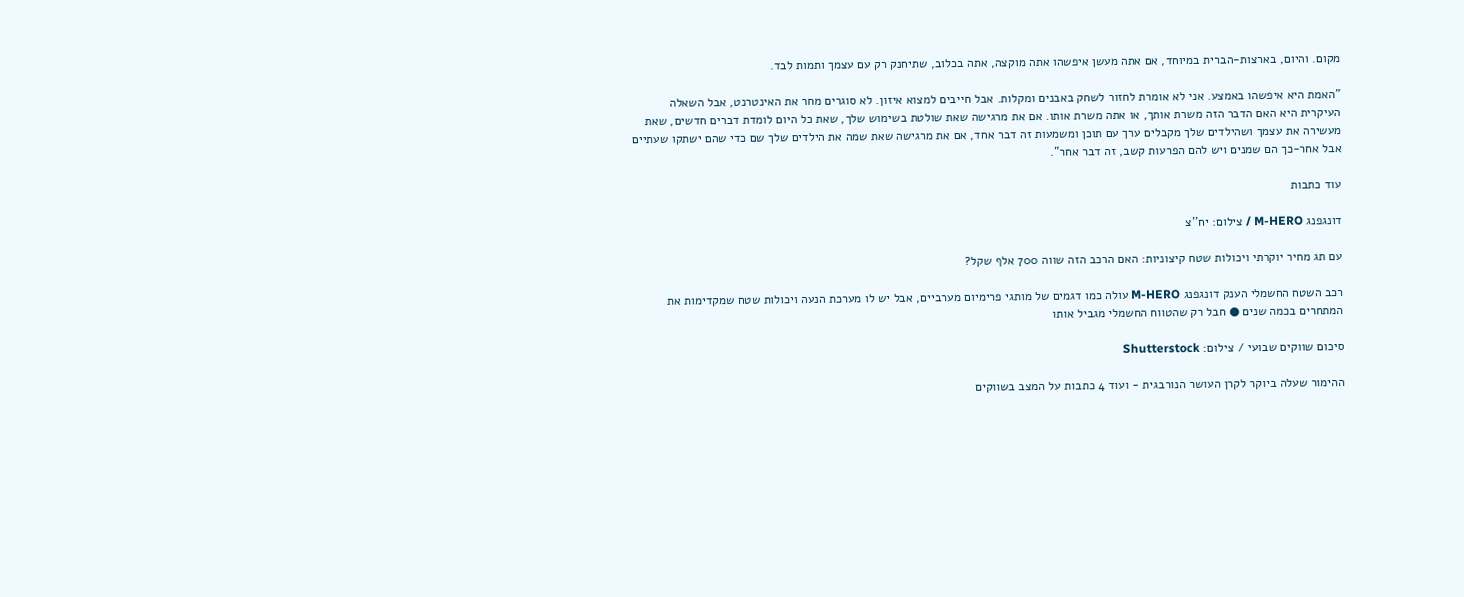מקום. והיום, בארצות-הברית במיוחד, אם אתה מעשן איפשהו אתה מוקצה, אתה בכלוב, שתיחנק רק עם עצמך ותמות לבד.

"האמת היא איפשהו באמצע. אני לא אומרת לחזור לשחק באבנים ומקלות. אבל חייבים למצוא איזון. לא סוגרים מחר את האינטרנט, אבל השאלה העיקרית היא האם הדבר הזה משרת אותך, או אתה משרת אותו. אם את מרגישה שאת שולטת בשימוש שלך, שאת כל היום לומדת דברים חדשים, שאת מעשירה את עצמך ושהילדים שלך מקבלים ערך עם תוכן ומשמעות זה דבר אחד, אם את מרגישה שאת שמה את הילדים שלך שם כדי שהם ישתקו שעתיים אבל אחר-כך הם שמנים ויש להם הפרעות קשב, זה דבר אחר".

עוד כתבות

דונגפנג M-HERO / צילום: יח''צ

עם תג מחיר יוקרתי ויכולות שטח קיצוניות: האם הרכב הזה שווה 700 אלף שקל?

רכב השטח החשמלי הענק דונגפנג M-HERO עולה כמו דגמים של מותגי פרימיום מערביים, אבל יש לו מערכת הנעה ויכולות שטח שמקדימות את המתחרים בכמה שנים ● חבל רק שהטווח החשמלי מגביל אותו

סיכום שווקים שבועי / צילום: Shutterstock

ההימור שעלה ביוקר לקרן העושר הנורבגית - ועוד 4 כתבות על המצב בשווקים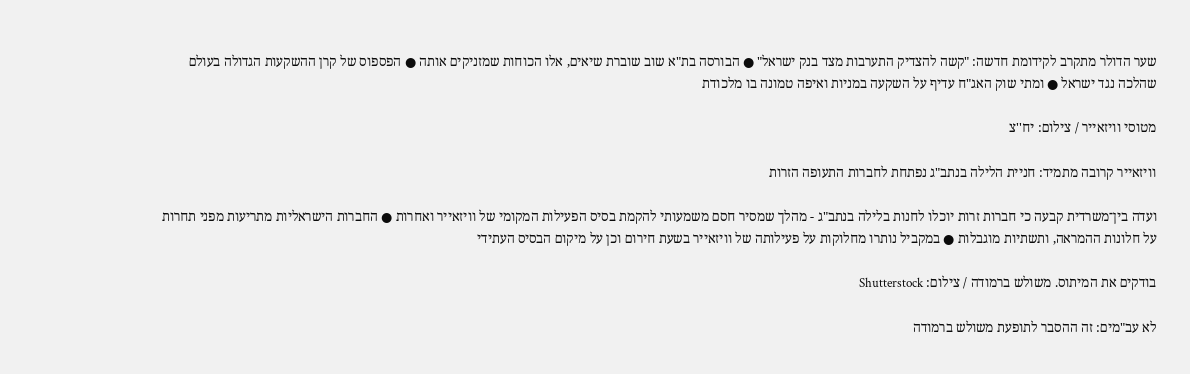שער הדולר מתקרב לקידומת חדשה: "קשה להצדיק התערבות מצד בנק ישראל" ● הבורסה בת"א שוב שוברת שיאים, אלו הכוחות שמזניקים אותה ● הפספוס של קרן ההשקעות הגדולה בעולם שהלכה נגד ישראל ● ומתי שוק האג"ח עדיף על השקעה במניות ואיפה טמונה בו מלכודת

מטוסי וויזאייר / צילום: יח''צ

וויזאייר קרובה מתמיד: חניית הלילה בנתב"ג נפתחת לחברות התעופה הזרות

ועדה בין־משרדית קבעה כי חברות זרות יוכלו לחנות בלילה בנתב"ג - מהלך שמסיר חסם משמעותי להקמת בסיס הפעילות המקומי של וויזאייר ואחרות ● החברות הישראליות מתריעות מפני תחרות על חלונות ההמראה, ותשתיות מוגבלות ● במקביל נותרו מחלוקות על פעילותה של וויזאייר בשעת חירום וכן על מיקום הבסיס העתידי

בודקים את המיתוס. משולש ברמודה / צילום: Shutterstock

לא עב"מים: זה ההסבר לתופעת משולש ברמודה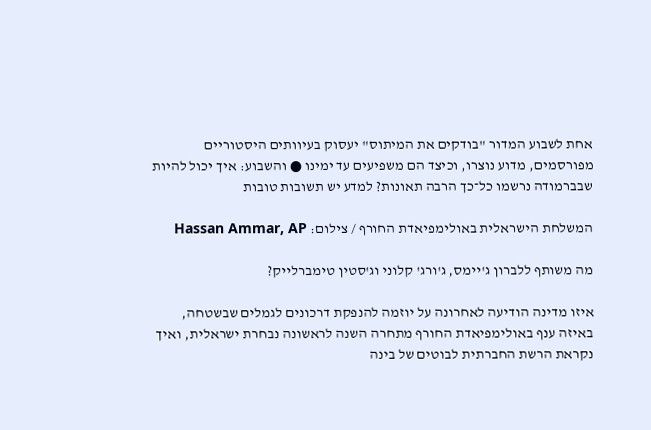אחת לשבוע המדור "בודקים את המיתוס" יעסוק בעיוותים היסטוריים מפורסמים, מדוע נוצרו, וכיצד הם משפיעים עד ימינו ● והשבוע: איך יכול להיות שבברמודה נרשמו כל־כך הרבה תאונות? למדע יש תשובות טובות

המשלחת הישראלית באולימפיאדת החורף / צילום: Hassan Ammar, AP

מה משותף ללברון ג'יימס, ג'ורג' קלוני וג'סטין טימברלייק?

איזו מדינה הודיעה לאחרונה על יוזמה להנפקת דרכונים לגמלים שבשטחה, באיזה ענף באולימפיאדת החורף מתחרה השנה לראשונה נבחרת ישראלית, ואיך נקראת הרשת החברתית לבוטים של בינה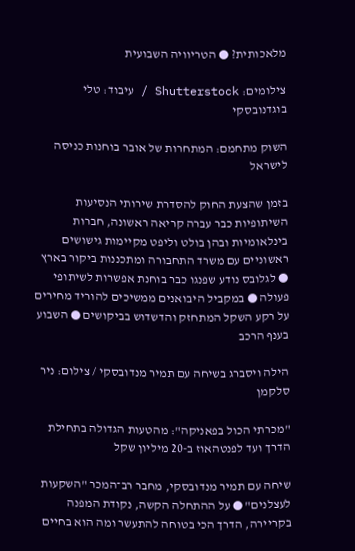מלאכותית? ● הטריוויה השבועית

צילומים: Shutterstock / עיבוד: טלי בוגדנובסקי

השוק מתחמם: המתחרות של אובר בוחנות כניסה לישראל

בזמן שהצעת החוק להסדרת שירותי הנסיעות השיתופיות כבר עברה קריאה ראשונה, חברות בינלאומיות ובהן בולט וליפט מקיימות גישושים ראשוניים עם משרד התחבורה ומתכננות ביקור בארץ ● לגלובס נודע שפנגו כבר בוחנת אפשרות לשיתופי פעולה ● במקביל היבואנים ממשיכים להוריד מחירים על רקע השקל המתחזק והדשדוש בביקושים ● השבוע בענף הרכב

הילה ויסברג בשיחה עם תמיר מנדובסקי / צילום: ניר סלקמן

"מכרתי הכול בפאניקה": מהטעות הגדולה בתחילת הדרך ועד לפנטהאוז ב-20 מיליון שקל

שיחה עם תמיר מנדובסקי, מחבר רב־המכר "השקעות לעצלנים" ● על ההתחלה הקשה, נקודת המפנה בקריירה, הדרך הכי בטוחה להתעשר ומה הוא בחיים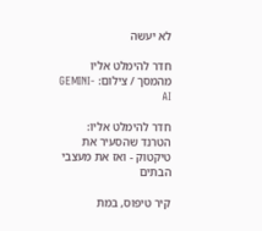לא יעשה

חדר להימלט אליו מהמסך / צילום: GEMINI-AI

חדר להימלט אליו: הטרנד שהסעיר את טיקטוק - ואז את מעצבי הבתים

קיר טיפוס, במת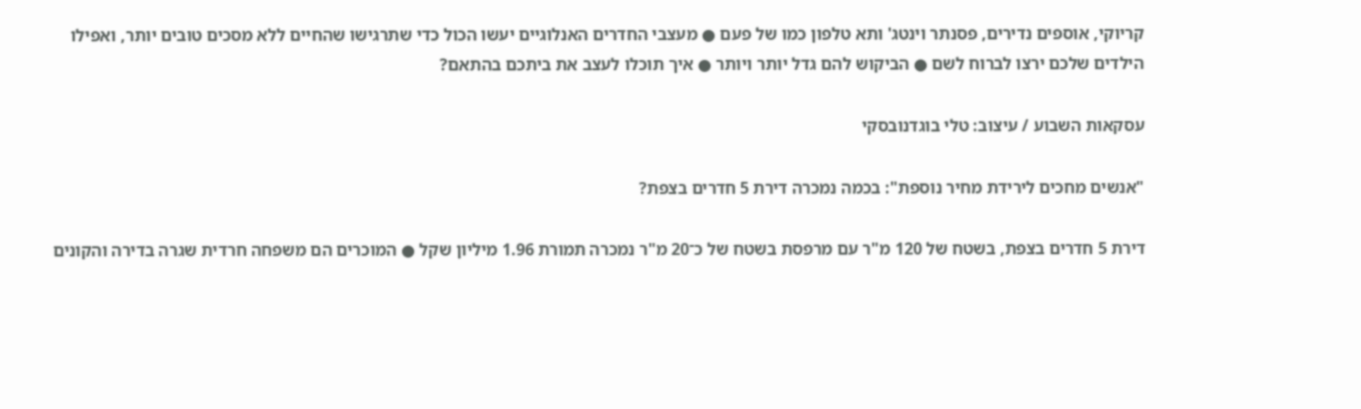קריוקי, אוספים נדירים, פסנתר וינטג' ותא טלפון כמו של פעם ● מעצבי החדרים האנלוגיים יעשו הכול כדי שתרגישו שהחיים ללא מסכים טובים יותר, ואפילו הילדים שלכם ירצו לברוח לשם ● הביקוש להם גדל יותר ויותר ● איך תוכלו לעצב את ביתכם בהתאם?

עסקאות השבוע / עיצוב: טלי בוגדנובסקי

"אנשים מחכים לירידת מחיר נוספת": בכמה נמכרה דירת 5 חדרים בצפת?

דירת 5 חדרים בצפת, בשטח של 120 מ"ר עם מרפסת בשטח של כ־20 מ"ר נמכרה תמורת 1.96 מיליון שקל ● המוכרים הם משפחה חרדית שגרה בדירה והקונים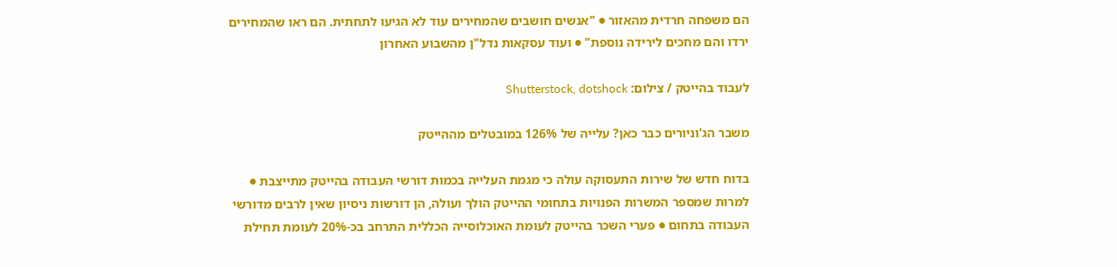הם משפחה חרדית מהאזור ● "אנשים חושבים שהמחירים עוד לא הגיעו לתחתית. הם ראו שהמחירים ירדו והם מחכים לירידה נוספת" ● ועוד עסקאות נדל"ן מהשבוע האחרון

לעבוד בהייטק / צילום: Shutterstock, dotshock

משבר הג'וניורים כבר כאן? עלייה של 126% במובטלים מההייטק

בדוח חדש של שירות התעסוקה עולה כי מגמת העלייה בכמות דורשי העבודה בהייטק מתייצבת ● למרות שמספר המשרות הפנויות בתחומי ההייטק הולך ועולה, הן דורשות ניסיון שאין לרבים מדורשי העבודה בתחום ● פערי השכר בהייטק לעומת האוכלוסייה הכללית התרחב בכ-20% לעומת תחילת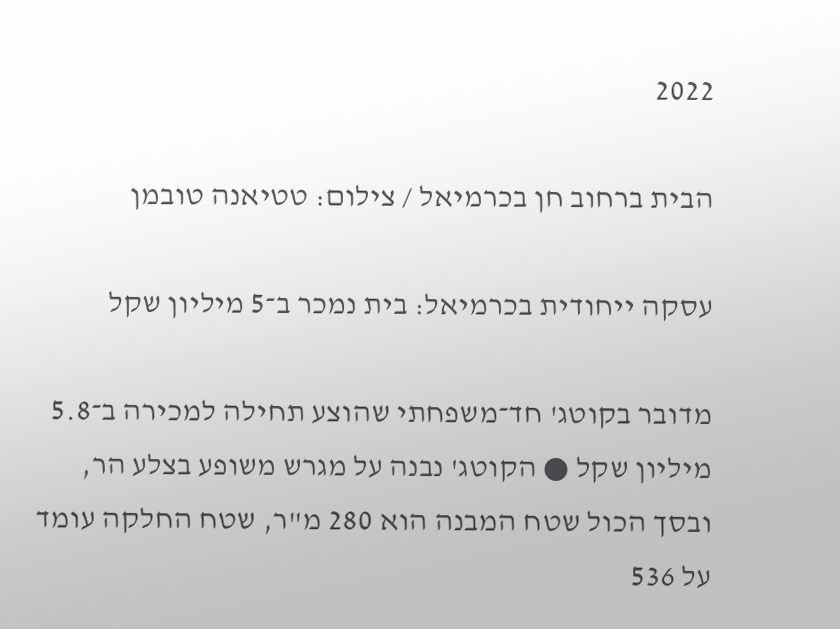2022

הבית ברחוב חן בכרמיאל / צילום: טטיאנה טובמן

עסקה ייחודית בכרמיאל: בית נמכר ב־5 מיליון שקל

מדובר בקוטג' חד־משפחתי שהוצע תחילה למכירה ב־5.8 מיליון שקל ● הקוטג' נבנה על מגרש משופע בצלע הר, ובסך הכול שטח המבנה הוא 280 מ"ר, שטח החלקה עומד על 536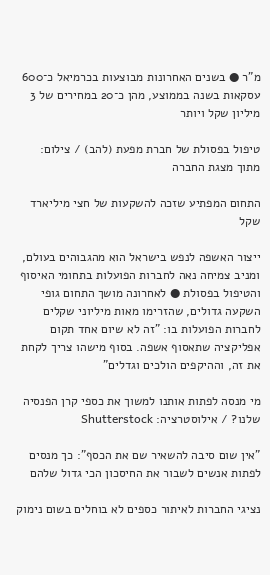מ"ר ● בשנים האחרונות מבוצעות בכרמיאל כ־600 עסקאות בשנה בממוצע, מהן כ־20 במחירים של 3 מיליון שקל ויותר

טיפול בפסולת של חברת מפעת (להב) / צילום: מתוך מצגת החברה

התחום המפתיע שזכה להשקעות של חצי מיליארד שקל

ייצור האשפה לנפש בישראל הוא מהגבוהים בעולם, ומניב צמיחה נאה לחברות הפועלות בתחומי האיסוף והטיפול בפסולת ● לאחרונה מושך התחום גופי השקעה גדולים, שהזרימו מאות מיליוני שקלים לחברות הפועלות בו: "זה לא שיום אחד תקום אפליקציה שתאסוף אשפה. בסוף מישהו צריך לקחת את זה, וההיקפים הולכים וגדלים"

מי מנסה לפתות אותנו למשוך את כספי קרן הפנסיה שלנו? / אילוסטרציה: Shutterstock

"אין שום סיבה להשאיר שם את הכסף": כך מנסים לפתות אנשים לשבור את החיסכון הכי גדול שלהם

נציגי החברות לאיתור כספים לא בוחלים בשום נימוק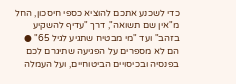כדי לשכנע אתכם להוציא כספי חיסכון, החל מ"אין שם תשואה", דרך "עדיף להשקיע בזהב" ועד "מי מבטיח שתגיע לגיל 65" ● הם לא מספרים על הפגיעה שתיגרם לכם בפנסיה ובכיסויים הביטוחיים, ועל העמלה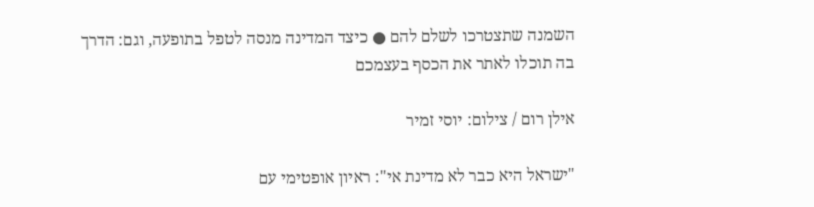השמנה שתצטרכו לשלם להם ● כיצד המדינה מנסה לטפל בתופעה, וגם: הדרך בה תוכלו לאתר את הכסף בעצמכם

אילן רום / צילום: יוסי זמיר

"ישראל היא כבר לא מדינת אי": ראיון אופטימי עם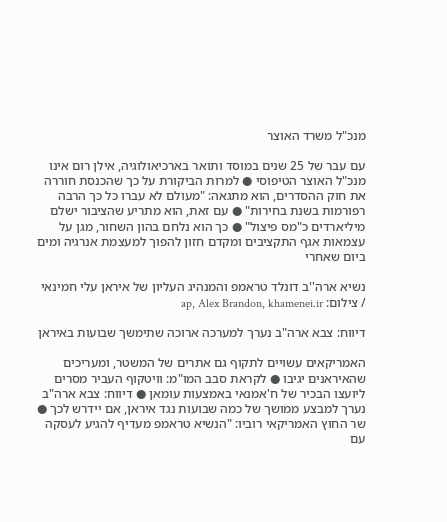מנכ"ל משרד האוצר

עם עבר של 25 שנים במוסד ותואר בארכיאולוגיה, אילן רום אינו מנכ"ל האוצר הטיפוסי ● למרות הביקורת על כך שהכנסת חוררה את חוק ההסדרים, הוא מתגאה: "מעולם לא עברו כל כך הרבה רפורמות בשנת בחירות" ● עם זאת, הוא מתריע שהציבור ישלם מיליארדים כ"מס פיצול" ● כך הוא נלחם בהון השחור, מגן על עצמאות אגף התקציבים ומקדם חזון להפוך למעצמת אנרגיה ומים ביום שאחרי

נשיא ארה''ב דונלד טראמפ והמנהיג העליון של איראן עלי חמינאי / צילום: ap, Alex Brandon, khamenei.ir

דיווח: צבא ארה"ב נערך למערכה ארוכה שתימשך שבועות באיראן

האמריקאים עשויים לתקוף גם אתרים של המשטר, ומעריכים שהאיראנים יגיבו ● לקראת סבב המו"מ: וויטקוף העביר מסרים ליועצו הבכיר של ח'אמנאי באמצעות עומאן ● דיווח: צבא ארה"ב נערך למבצע ממושך של כמה שבועות נגד איראן, אם יידרש לכך ● שר החוץ האמריקאי רוביו: "הנשיא טראמפ מעדיף להגיע לעסקה עם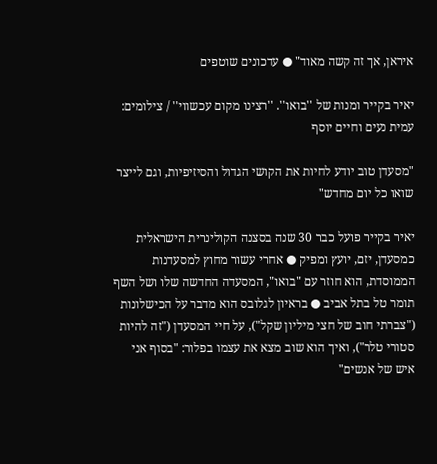איראן, אך זה קשה מאוד" ● עדכונים שוטפים

יאיר בקייר ומנות של ''בואו''. ''רצינו מקום עכשווי'' / צילומים: עמית נעים וחיים יוסף

"מסעדן טוב יודע לחיות את הקושי הגדול והסיזיפיות, וגם לייצר שואו כל יום מחדש"

יאיר בקייר פועל כבר 30 שנה בסצנה הקולינרית הישראלית כמסעדן, יזם, יועץ ומפיק ● אחרי עשור מחוץ למסעדנות הממוסדת, הוא חוזר עם "בואו", המסעדה החדשה שלו ושל השף תומר טל בתל אביב ● בראיון לגלובס הוא מדבר על הכישלונות ("צברתי חוב של חצי מיליון שקל"), על חיי המסעדן ("זה להיות סטורי טלר"), ואיך הוא שוב מצא את עצמו בפלור: "בסוף אני איש של אנשים"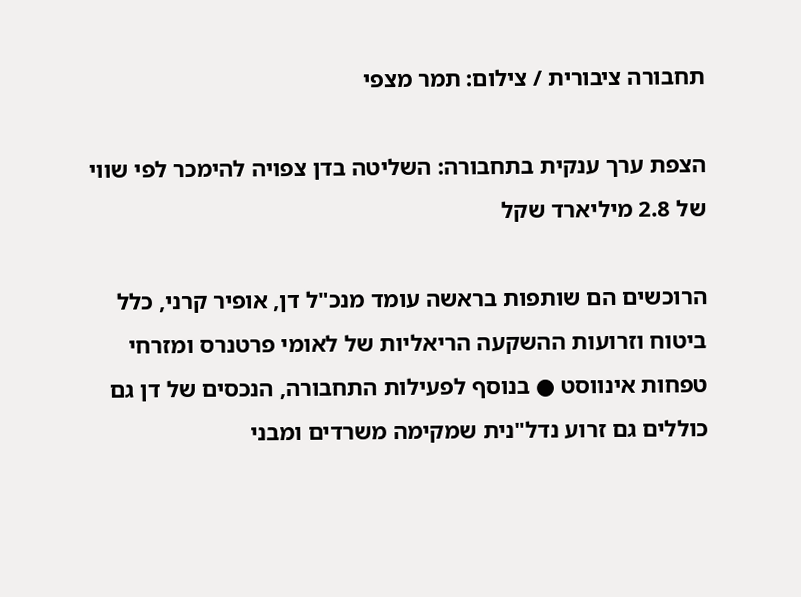תחבורה ציבורית / צילום: תמר מצפי

הצפת ערך ענקית בתחבורה: השליטה בדן צפויה להימכר לפי שווי של 2.8 מיליארד שקל

הרוכשים הם שותפות בראשה עומד מנכ"ל דן, אופיר קרני, כלל ביטוח וזרועות ההשקעה הריאליות של לאומי פרטנרס ומזרחי טפחות אינווסט ● בנוסף לפעילות התחבורה, הנכסים של דן גם כוללים גם זרוע נדל"נית שמקימה משרדים ומבני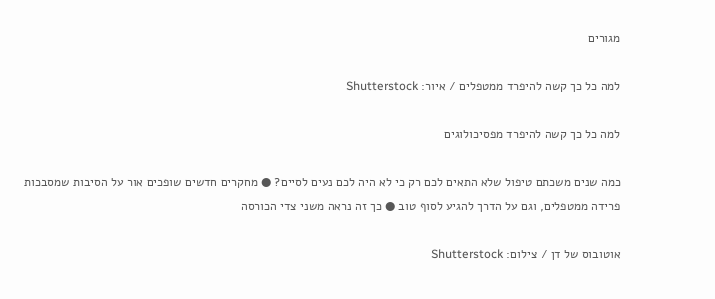מגורים

למה כל כך קשה להיפרד ממטפלים / איור: Shutterstock

למה כל כך קשה להיפרד מפסיכולוגים

כמה שנים משכתם טיפול שלא התאים לכם רק כי לא היה לכם נעים לסיים? ● מחקרים חדשים שופכים אור על הסיבות שמסבכות פרידה ממטפלים, וגם על הדרך להגיע לסוף טוב ● כך זה נראה משני צדי הכורסה

אוטובוס של דן / צילום: Shutterstock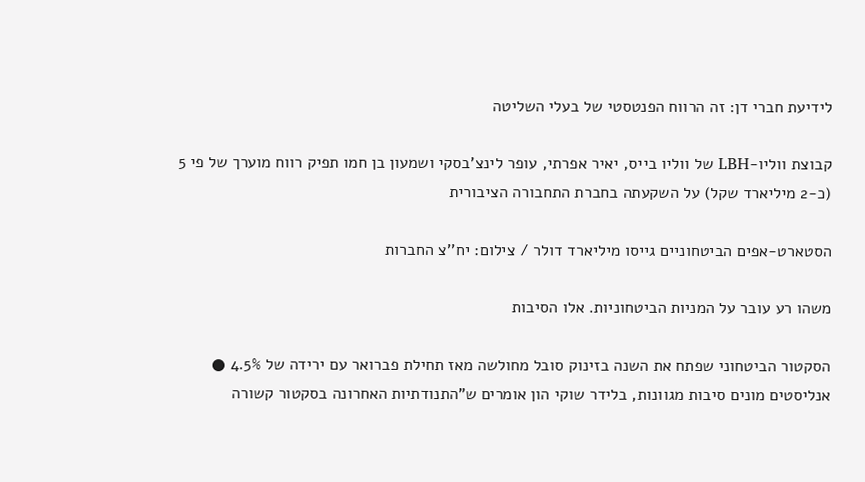לידיעת חברי דן: זה הרווח הפנטסטי של בעלי השליטה

קבוצת ווליו-LBH של ווליו בייס, יאיר אפרתי, עופר לינצ'בסקי ושמעון בן חמו תפיק רווח מוערך של פי 5 (כ-2 מיליארד שקל) על השקעתה בחברת התחבורה הציבורית

הסטארט-אפים הביטחוניים גייסו מיליארד דולר / צילום: יח''צ החברות

משהו רע עובר על המניות הביטחוניות. אלו הסיבות

הסקטור הביטחוני שפתח את השנה בזינוק סובל מחולשה מאז תחילת פברואר עם ירידה של 4.5% ● אנליסטים מונים סיבות מגוונות, בלידר שוקי הון אומרים ש"התנודתיות האחרונה בסקטור קשורה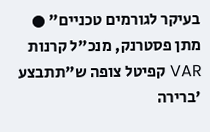בעיקר לגורמים טכניים" ● מתן פסטרנק, מנכ"ל קרנות VAR קפיטל צופה ש"תתבצע 'ברירה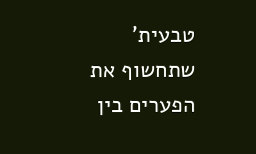טבעית' שתחשוף את הפערים בין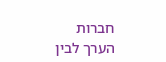חברות הערך לבין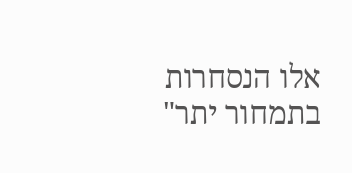אלו הנסחרות בתמחור יתר"